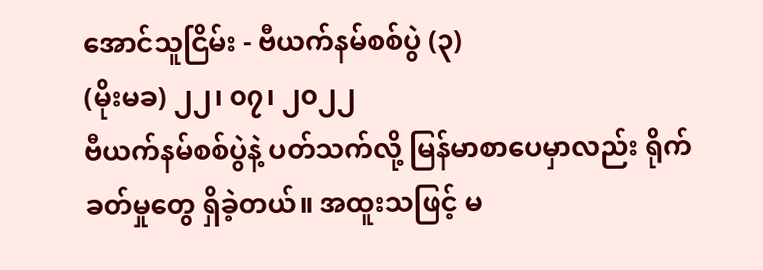အောင်သူငြိမ်း - ဗီယက်နမ်စစ်ပွဲ (၃)
(မိုးမခ) ၂၂၊ ၀၇၊ ၂၀၂၂
ဗီယက်နမ်စစ်ပွဲနဲ့ ပတ်သက်လို့ မြန်မာစာပေမှာလည်း ရိုက်ခတ်မှုတွေ ရှိခဲ့တယ်။ အထူးသဖြင့် မ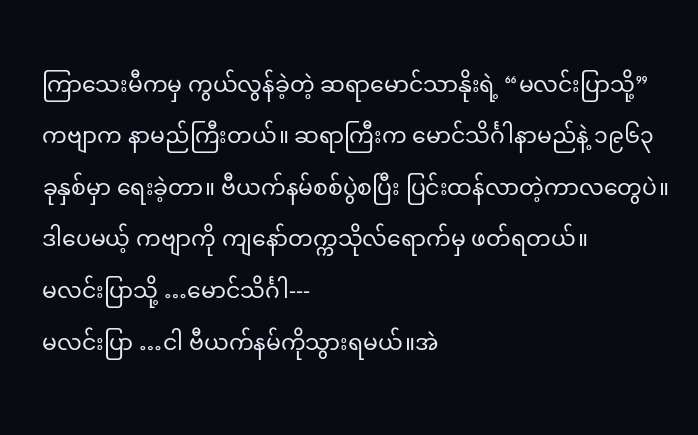ကြာသေးမီကမှ ကွယ်လွန်ခဲ့တဲ့ ဆရာမောင်သာနိုးရဲ့ “မလင်းပြာသို့” ကဗျာက နာမည်ကြီးတယ်။ ဆရာကြီးက မောင်သိင်္ဂါနာမည်နဲ့ ၁၉၆၃ ခုနှစ်မှာ ရေးခဲ့တာ။ ဗီယက်နမ်စစ်ပွဲစပြီး ပြင်းထန်လာတဲ့ကာလတွေပဲ။ ဒါပေမယ့် ကဗျာကို ကျနော်တက္ကသိုလ်ရောက်မှ ဖတ်ရတယ်။
မလင်းပြာသို့ …မောင်သိင်္ဂါ---
မလင်းပြာ …ငါ ဗီယက်နမ်ကိုသွားရမယ်။အဲ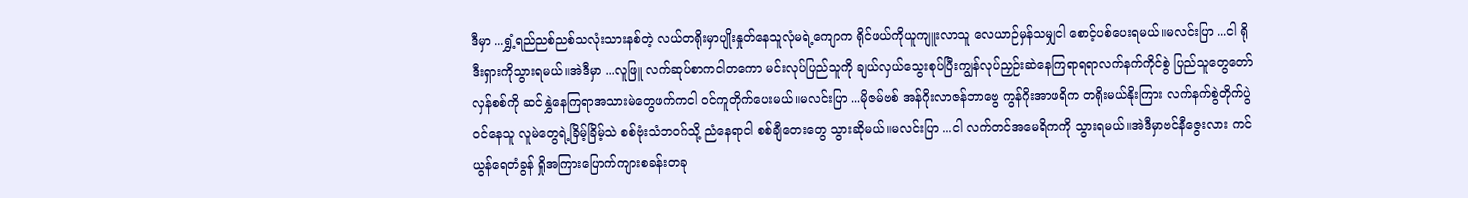ဒီမှာ ...ရွှံ့ရည်ညစ်ညစ်သလုံးသားနစ်တဲ့ လယ်တရိုးမှာပျိုးနှုတ်နေသူလုံမရဲ့ကျောက ရိုင်ဖယ်ကိုယူကျူးလာသူ လေယာဉ်မှန်သမျှငါ စောင့်ပစ်ပေးရမယ်။မလင်းပြာ ...ငါ ရိုဒီးရှားကိုသွားရမယ်။အဲဒီမှာ ...လူဖြူ လက်ဆုပ်စာကငါတကော မင်းလုပ်ပြည်သူကို ချယ်လှယ်သွေးစုပ်ပြီးကျွန်လုပ်ညှဉ်းဆဲနေကြရာရရာလက်နက်ကိုင်စွဲ ပြည်သူတွေတော်လှန်စစ်ကို ဆင်နွှဲနေကြရာအသားမဲတွေဖက်ကငါ ဝင်ကူတိုက်ပေးမယ်။မလင်းပြာ ...မိုဇမ်ဗစ် အန်ဂိုးလာဇန်ဘာဗွေ ကွန်ဂိုးအာဖရိက တရိုးမယ်နိုးကြား လက်နက်စွဲတိုက်ပွဲဝင်နေသူ လူမဲတွေရဲ့ခြိမ့်ခြိမ့်သဲ စစ်ဗုံးသံဘဝဂ်သို့ ညံနေရာငါ စစ်ချီတေးတွေ သွားဆိုမယ်။မလင်းပြာ ...ငါ လက်တင်အမေရိကကို သွားရမယ်။အဲဒီမှာဗင်နီဇွေးလား ကင်ယွန်ရေတံခွန် ရှိုအကြားပြောက်ကျားစခန်းတခု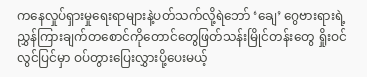ကနေလှုပ်ရှားမှုရေးရာများနဲ့ပတ်သက်လို့ရဲဘော် ‘ချေ’ ဂွေဗားရားရဲ့ညွှန်ကြားချက်တစောင်ကိုတောင်တွေဖြတ်သန်းမြိုင်တန်းတွေ ရှိုးဝင်လွင်ပြင်မှာ ဝပ်တွားပြေးလွှားပို့ပေးမယ့်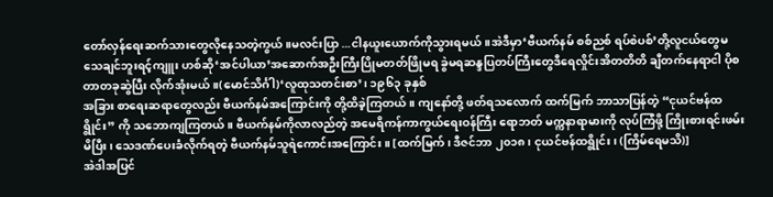တော်လှန်ရေးဆက်သားတွေလိုနေသတဲ့ကွယ်။မလင်းပြာ ...ငါနယူးယောက်ကိုသွားရမယ်။အဲဒီမှာ‘ဗီယက်နမ် စစ်ညစ် ရပ်စဲပစ်’တို့လူငယ်တွေမသေချင်ဘူးရင့်ကျူး ဟစ်ဆို‘အင်ပါယာ’အဆောက်အဦးကြီးပြိုမတတ်ဖြိုမရ ခွဲမရဆန္ဒပြတပ်ကြီးတွေဒီရေလှိုင်းအိတတိတိ ချီတက်နေရာငါ ပိုစတာတခုဆွဲပြီး လိုက်အုံးမယ်။(မောင်သိင်္ဂါ)‘လူထုသတင်းစာ’၊ ၁၉၆၃ ခုနှစ်
အခြား စာရေးဆရာတွေလည်း ဗီယက်နမ်အကြောင်းကို တို့ထိခဲ့ကြတယ်။ ကျနော်တို့ ဖတ်ရသလောက် ထက်မြက် ဘာသာပြန်တဲ့ “ငုယင်ဗန်ထရွိုင်း” ကို သဘောကျကြတယ်။ ဗီယက်နမ်ကိုလာလည်တဲ့ အမေရိကန်ကာကွယ်ရေးဝန်ကြီး ရောဘတ် မက္ကနာရာမားကို လုပ်ကြံဖို့ ကြိုးစားရင်းဖမ်းမိပြီး၊ သေဒဏ်ပေးခံလိုက်ရတဲ့ ဗီယက်နမ်သူရဲကောင်းအကြောင်း။ [ထက်မြက်၊ ဒီဇင်ဘာ ၂၀၁၈၊ ငုယင်ဗန်ထရွိုင်း၊ (ကြိမ်ရေမသိ)]
အဲဒါအပြင်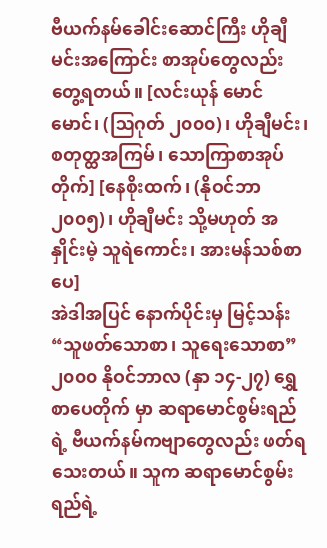ဗီယက်နမ်ခေါင်းဆောင်ကြီး ဟိုချီမင်းအကြောင်း စာအုပ်တွေလည်း တွေ့ရတယ်။ [လင်းယုန် မောင်မောင်၊ (ဩဂုတ် ၂၀၀၀)၊ ဟိုချီမင်း၊ စတုတ္ထအကြမ်၊ သောကြာစာအုပ်တိုက်] [နေစိုးထက်၊ (နိုဝင်ဘာ ၂၀၀၅)၊ ဟိုချီမင်း သို့မဟုတ် အနှိုင်းမဲ့ သူရဲကောင်း၊ အားမန်သစ်စာပေ]
အဲဒါအပြင် နောက်ပိုင်းမှ မြင့်သန်း “သူဖတ်သောစာ၊ သူရေးသောစာ” ၂၀၀၀ နိုဝင်ဘာလ (နှာ ၁၄-၂၇) ရွှေစာပေတိုက် မှာ ဆရာမောင်စွမ်းရည်ရဲ့ ဗီယက်နမ်ကဗျာတွေလည်း ဖတ်ရသေးတယ်။ သူက ဆရာမောင်စွမ်းရည်ရဲ့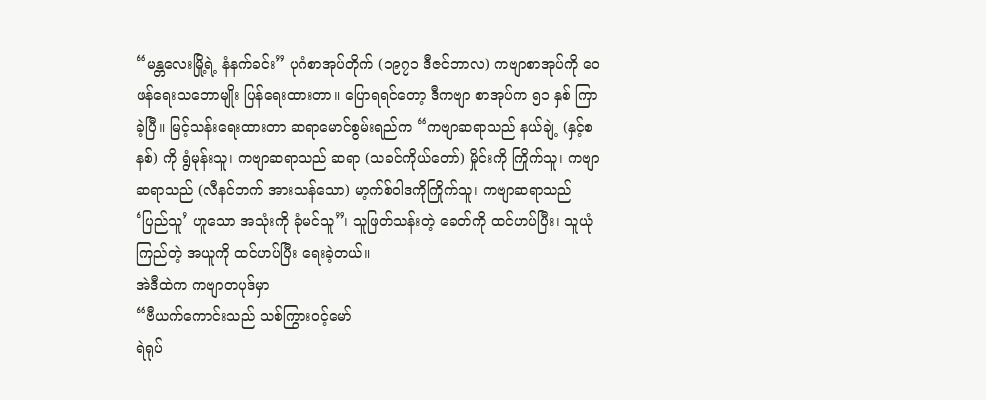“မန္တလေးမြို့ရဲ့ နံနက်ခင်း” ပုဂံစာအုပ်တိုက် (၁၉၇၁ ဒီဇင်ဘာလ) ကဗျာစာအုပ်ကို ဝေဖန်ရေးသဘောမျိုး ပြန်ရေးထားတာ။ ပြောရရင်တော့ ဒီကဗျာ စာအုပ်က ၅၁ နှစ် ကြာခဲ့ပြီ။ မြင့်သန်းရေးထားတာ ဆရာမောင်စွမ်းရည်က “ကဗျာဆရာသည် နယ်ချဲ့ (နှင့်စနစ်) ကို ရွံမုန်းသူ၊ ကဗျာဆရာသည် ဆရာ (သခင်ကိုယ်တော်) မှိုင်းကို ကြိုက်သူ၊ ကဗျာဆရာသည် (လီနင်ဘက် အားသန်သော) မာ့က်စ်ဝါဒကိုကြိုက်သူ၊ ကဗျာဆရာသည် ‘ပြည်သူ’ ဟူသော အသုံးကို ခုံမင်သူ”၊ သူဖြတ်သန်းတဲ့ ခေတ်ကို ထင်ဟပ်ပြီး၊ သူယုံကြည်တဲ့ အယူကို ထင်ဟပ်ပြီး ရေးခဲ့တယ်။
အဲဒီထဲက ကဗျာတပုဒ်မှာ
“ဗီယက်ကောင်းသည် သစ်ကြွားဝင့်မော်
ရဲရုပ်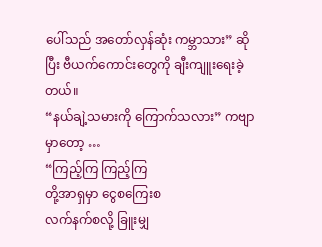ပေါ်သည် အတော်လှန်ဆုံး ကမ္ဘာသား” ဆိုပြီး ဗီယက်ကောင်းတွေကို ချီးကျူးရေးခဲ့တယ်။
“နယ်ချဲ့သမားကို ကြောက်သလား” ကဗျာမှာတော့ …
“ကြည့်ကြ ကြည့်ကြ
တို့အာရှမှာ ငွေစကြေးစ
လက်နက်စလို့ ခြူးမျှ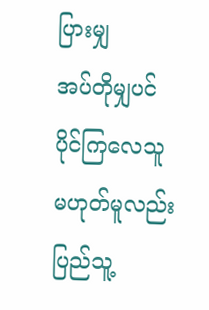ပြားမျှ
အပ်တိုမျှပင် ပိုင်ကြလေသူ
မဟုတ်မူလည်း ပြည်သူ့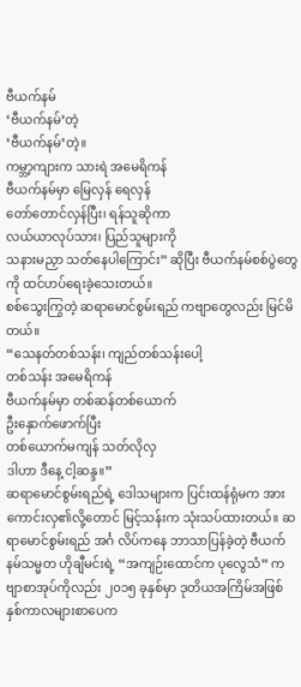ဗီယက်နမ်
‘ဗီယက်နမ်’တဲ့
‘ဗီယက်နမ်’တဲ့။
ကမ္ဘာ့ကျားက သားရဲ အမေရိကန်
ဗီယက်နမ်မှာ မြေလှန် ရေလှန်
တော်တောင်လှန်ပြီး၊ ရန်သူဆိုကာ
လယ်ယာလုပ်သား၊ ပြည်သူများကို
သနားမညှာ သတ်နေပါကြောင်း” ဆိုပြီး ဗီယက်နမ်စစ်ပွဲတွေကို ထင်ဟပ်ရေးခဲ့သေးတယ်။
စစ်သွေးကြွတဲ့ ဆရာမောင်စွမ်းရည် ကဗျာတွေလည်း မြင်မိတယ်။
“သေနတ်တစ်သန်း၊ ကျည်တစ်သန်းပေါ့
တစ်သန်း အမေရိကန်
ဗီယက်နမ်မှာ တစ်ဆန်တစ်ယောက်
ဦးနှောက်ဖောက်ပြီး
တစ်ယောက်မကျန် သတ်လိုလှ
ဒါဟာ ဒီနေ့ ငါ့ဆန္ဒ။”
ဆရာမောင်စွမ်းရည်ရဲ့ ဒေါသများက ပြင်းထန်ရုံမက အားကောင်းလှ၏လို့တောင် မြင့်သန်းက သုံးသပ်ထားတယ်။ ဆရာမောင်စွမ်းရည် အင်္ဂ လိပ်ကနေ ဘာသာပြန်ခဲ့တဲ့ ဗီယက်နမ်သမ္မတ ဟိုချီမင်းရဲ့ “အကျဉ်းထောင်က ပုလွေသံ” ကဗျာစာအုပ်ကိုလည်း ၂၀၁၅ ခုနှစ်မှာ ဒုတိယအကြိမ်အဖြစ် နှစ်ကာလများစာပေက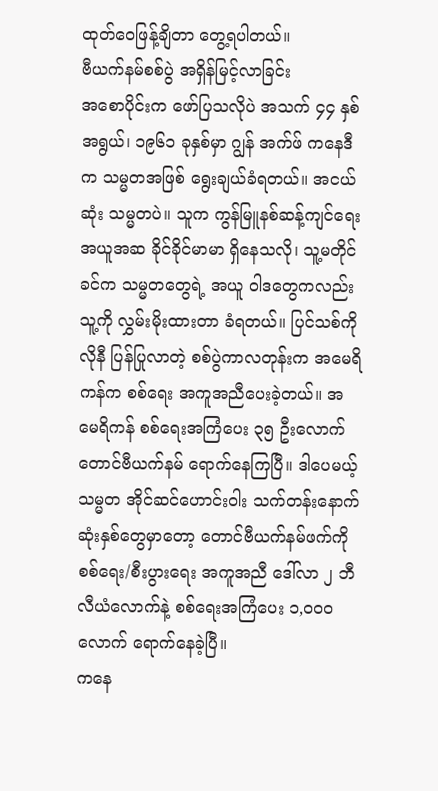ထုတ်ဝေဖြန့်ချိတာ တွေ့ရပါတယ်။
ဗီယက်နမ်စစ်ပွဲ အရှိန်မြင့်လာခြင်း
အစောပိုင်းက ဖော်ပြသလိုပဲ အသက် ၄၄ နှစ်အရွယ်၊ ၁၉၆၁ ခုနှစ်မှာ ဂျွန် အက်ဖ် ကနေဒီက သမ္မတအဖြစ် ရွေးချယ်ခံရတယ်။ အငယ်ဆုံး သမ္မတပဲ။ သူက ကွန်မြူနစ်ဆန့်ကျင်ရေး အယူအဆ ခိုင်ခိုင်မာမာ ရှိနေသလို၊ သူ့မတိုင်ခင်က သမ္မတတွေရဲ့ အယူ ဝါဒတွေကလည်း သူ့ကို လွှမ်းမိုးထားတာ ခံရတယ်။ ပြင်သစ်ကိုလိုနီ ပြန်ပြုလာတဲ့ စစ်ပွဲကာလတုန်းက အမေရိကန်က စစ်ရေး အကူအညီပေးခဲ့တယ်။ အမေရိကန် စစ်ရေးအကြံပေး ၃၅ ဦးလောက် တောင်ဗီယက်နမ် ရောက်နေကြပြီ။ ဒါပေမယ့် သမ္မတ အိုင်ဆင်ဟောင်းဝါး သက်တန်းနောက်ဆုံးနှစ်တွေမှာတော့ တောင်ဗီယက်နမ်ဖက်ကို စစ်ရေး/စီးပွားရေး အကူအညီ ဒေါ်လာ ၂ ဘီလီယံလောက်နဲ့ စစ်ရေးအကြံပေး ၁,၀၀၀ လောက် ရောက်နေခဲ့ပြီ။
ကနေ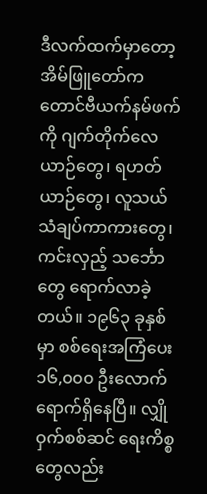ဒီလက်ထက်မှာတော့ အိမ်ဖြူတော်က တောင်ဗီယက်နမ်ဖက်ကို ဂျက်တိုက်လေယာဉ်တွေ၊ ရဟတ်ယာဉ်တွေ၊ လူသယ် သံချပ်ကာကားတွေ၊ ကင်းလှည့် သင်္ဘောတွေ ရောက်လာခဲ့တယ်။ ၁၉၆၃ ခုနှစ်မှာ စစ်ရေးအကြံပေး ၁၆,၀၀၀ ဦးလောက် ရောက်ရှိနေပြီ။ လျှိုဝှက်စစ်ဆင် ရေးကိစ္စတွေလည်း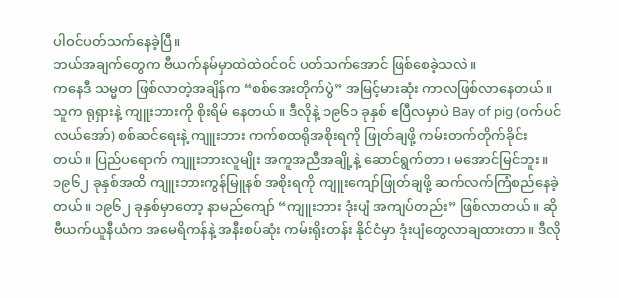ပါဝင်ပတ်သက်နေခဲ့ပြီ။
ဘယ်အချက်တွေက ဗီယက်နမ်မှာထဲထဲဝင်ဝင် ပတ်သက်အောင် ဖြစ်စေခဲ့သလဲ။
ကနေဒီ သမ္မတ ဖြစ်လာတဲ့အချိန်က “စစ်အေးတိုက်ပွဲ” အမြင့်မားဆုံး ကာလဖြစ်လာနေတယ်။ သူက ရုရှားနဲ့ ကျူးဘားကို စိုးရိမ် နေတယ်။ ဒီလိုနဲ့ ၁၉၆၁ ခုနှစ် ဧပြီလမှာပဲ Bay of pig (ဝက်ပင်လယ်အော်) စစ်ဆင်ရေးနဲ့ ကျူးဘား ကက်စထရိုအစိုးရကို ဖြုတ်ချဖို့ ကမ်းတက်တိုက်ခိုင်းတယ်။ ပြည်ပရောက် ကျူးဘားလူမျိုး အကူအညီအချို့နဲ့ ဆောင်ရွက်တာ၊ မအောင်မြင်ဘူး။ ၁၉၆၂ ခုနှစ်အထိ ကျူးဘားကွန်မြူနစ် အစိုးရကို ကျူးကျော်ဖြုတ်ချဖို့ ဆက်လက်ကြံစည်နေခဲ့တယ်။ ၁၉၆၂ ခုနှစ်မှာတော့ နာမည်ကျော် “ကျူးဘား ဒုံးပျံ အကျပ်တည်း” ဖြစ်လာတယ်။ ဆိုဗီယက်ယူနီယံက အမေရိကန်နဲ့ အနီးစပ်ဆုံး ကမ်းရိုးတန်း နိုင်ငံမှာ ဒုံးပျံတွေလာချထားတာ။ ဒီလို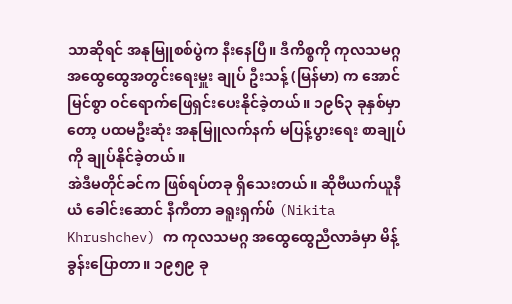သာဆိုရင် အနုမြူစစ်ပွဲက နီးနေပြီ။ ဒီကိစ္စကို ကုလသမဂ္ဂ အထွေထွေအတွင်းရေးမှူး ချုပ် ဦးသန့် (မြန်မာ) က အောင်မြင်စွာ ဝင်ရောက်ဖြေရှင်းပေးနိုင်ခဲ့တယ်။ ၁၉၆၃ ခုနှစ်မှာတော့ ပထမဦးဆုံး အနုမြူလက်နက် မပြန့်ပွားရေး စာချုပ်ကို ချုပ်နိုင်ခဲ့တယ်။
အဲဒီမတိုင်ခင်က ဖြစ်ရပ်တခု ရှိသေးတယ်။ ဆိုဗီယက်ယူနီယံ ခေါင်းဆောင် နီကီတာ ခရူးရှက်ဖ် (Nikita Khrushchev) က ကုလသမဂ္ဂ အထွေထွေညီလာခံမှာ မိန့်ခွန်းပြောတာ။ ၁၉၅၉ ခု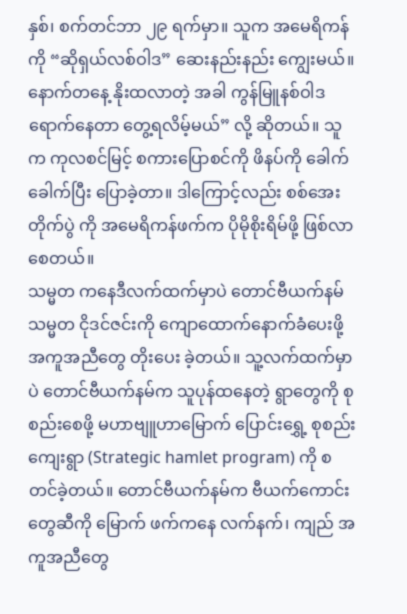နှစ်၊ စက်တင်ဘာ ၂၉ ရက်မှာ။ သူက အမေရိကန်ကို “ဆိုရှယ်လစ်ဝါဒ” ဆေးနည်းနည်း ကျွေးမယ်။ နောက်တနေ့ နိုးထလာတဲ့ အခါ ကွန်မြူနစ်ဝါဒရောက်နေတာ တွေ့ရလိမ့်မယ်” လို့ ဆိုတယ်။ သူက ကုလစင်မြင့် စကားပြောစင်ကို ဖိနပ်ကို ခေါက်ခေါက်ပြီး ပြောခဲ့တာ။ ဒါကြောင့်လည်း စစ်အေးတိုက်ပွဲ ကို အမေရိကန်ဖက်က ပိုမိုစိုးရိမ်ဖို့ ဖြစ်လာစေတယ်။
သမ္မတ ကနေဒီလက်ထက်မှာပဲ တောင်ဗီယက်နမ်သမ္မတ ငိုဒင်ဇင်းကို ကျောထောက်နောက်ခံပေးဖို့ အကူအညီတွေ တိုးပေး ခဲ့တယ်။ သူ့လက်ထက်မှာပဲ တောင်ဗီယက်နမ်က သူပုန်ထနေတဲ့ ရွာတွေကို စုစည်းစေဖို့ မဟာဗျူဟာမြောက် ပြောင်းရွှေ့ စုစည်းကျေးရွာ (Strategic hamlet program) ကို စတင်ခဲ့တယ်။ တောင်ဗီယက်နမ်က ဗီယက်ကောင်းတွေဆီကို မြောက် ဖက်ကနေ လက်နက်၊ ကျည် အကူအညီတွေ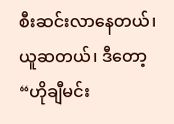စီးဆင်းလာနေတယ်၊ ယူဆတယ်၊ ဒီတော့ “ဟိုချီမင်း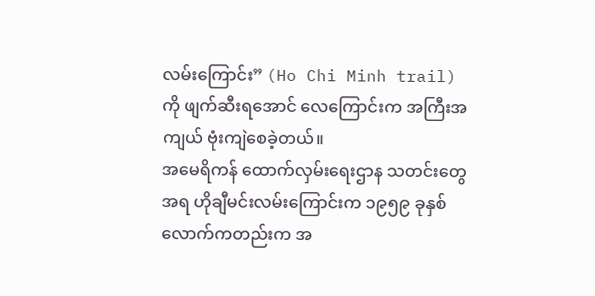လမ်းကြောင်း” (Ho Chi Minh trail) ကို ဖျက်ဆီးရအောင် လေကြောင်းက အကြီးအကျယ် ဗုံးကျဲစေခဲ့တယ်။
အမေရိကန် ထောက်လှမ်းရေးဌာန သတင်းတွေအရ ဟိုချီမင်းလမ်းကြောင်းက ၁၉၅၉ ခုနှစ်လောက်ကတည်းက အ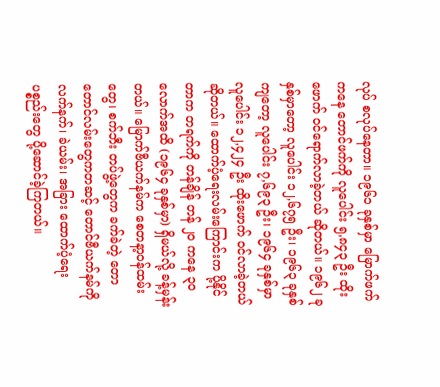လုပ် စလုပ်နေတာ။ ၁၉၆၁ ခုနှစ်မှာ မြောက်ဖက်ကနေ တောင်ဖက်ကို လူပေါင်း ၅,၈၄၃ ဦး ထိုးဖောက် ဝင်ရောက်လာခဲ့တယ် ဆိုတယ်။ ၁၉၆၂ ခုနှစ်မှာတော့ လူပေါင်း ၁၂,၆၇၅ ဦး၊ ၁၉၆၃ ခုနှစ်ကျတော့ လူပေါင်း ၇,၆၉၃ ဦး၊ ၁၉၆၄ ခုနှစ်မှာ လူပေါင်း ၁၂,၄၂၄ ဦး ထိုးဖောက် ဝင်လာခဲ့တယ် ဆိုတယ်။ ထောက်ပံ့ရေးလမ်းကြောင်းက ပို့နိုင်တာက တရက်ကို တန်ချိန် တန် ၂၀ ကနေ ၃၀ လောက်အထိ (၁၉၆၄ ခုနှစ်မှာ) ရှိမယ်လို့ ခန့်မှန်းတယ်။ မြောက်ဗီယက်နမ်က စေတနာ့ဝန်ထမ်းတွေ၊ စက်ဘီး တပ်ဖွဲ့တွေက ခက်ခဲတဲ့ တောတောင်လမ်းတွေကတဆင့် တောင်ဗီယက်နမ်ကို လက်နက်၊ ခဲယမ်း၊ အခြား ထောက်ပံ့ရေး ပစ္စည်းတွေ ပို့ဆောင်ခဲ့ကြတယ်။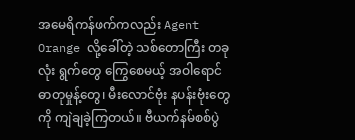အမေရိကန်ဖက်ကလည်း Agent Orange လို့ခေါ်တဲ့ သစ်တောကြီး တခုလုံး ရွက်တွေ ကြွေစေမယ့် အဝါရောင်ဓာတုမှုန့်တွေ၊ မီးလောင်ဗုံး နပန်းဗုံးတွေကို ကျဲချခဲ့ကြတယ်။ ဗီယက်နမ်စစ်ပွဲ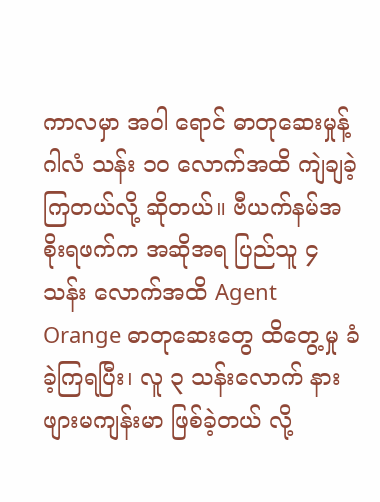ကာလမှာ အဝါ ရောင် ဓာတုဆေးမှုန့် ဂါလံ သန်း ၁၀ လောက်အထိ ကျဲချခဲ့ကြတယ်လို့ ဆိုတယ်။ ဗီယက်နမ်အစိုးရဖက်က အဆိုအရ ပြည်သူ ၄ သန်း လောက်အထိ Agent Orange ဓာတုဆေးတွေ ထိတွေ့မှု ခံခဲ့ကြရပြီး၊ လူ ၃ သန်းလောက် နားဖျားမကျန်းမာ ဖြစ်ခဲ့တယ် လို့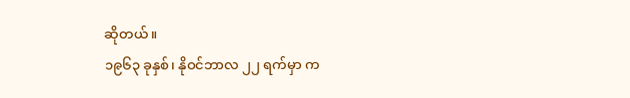ဆိုတယ်။
၁၉၆၃ ခုနှစ်၊ နိုဝင်ဘာလ ၂၂ ရက်မှာ က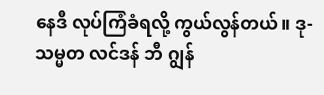နေဒီ လုပ်ကြံခံရလို့ ကွယ်လွန်တယ်။ ဒု-သမ္မတ လင်ဒန် ဘီ ဂျွန်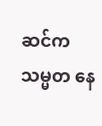ဆင်က သမ္မတ နေ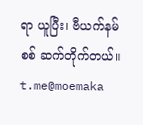ရာ ယူပြီး၊ ဗီယက်နမ်စစ် ဆက်တိုက်တယ်။
t.me@moemaka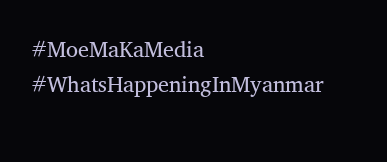#MoeMaKaMedia
#WhatsHappeningInMyanmar